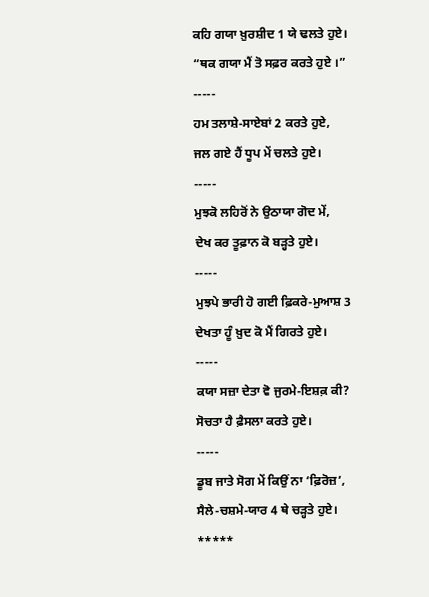ਕਹਿ ਗਯਾ ਖ਼ੁਰਸ਼ੀਦ 1 ਯੇ ਢਲਤੇ ਹੁਏ।
“ਥਕ ਗਯਾ ਮੈਂ ਤੋ ਸਫ਼ਰ ਕਰਤੇ ਹੁਏ ।”
-----
ਹਮ ਤਲਾਸ਼ੇ-ਸਾਏਬਾਂ 2 ਕਰਤੇ ਹੁਏ,
ਜਲ ਗਏ ਹੈਂ ਧੂਪ ਮੇਂ ਚਲਤੇ ਹੁਏ।
-----
ਮੁਝਕੋ ਲਹਿਰੋਂ ਨੇ ਉਠਾਯਾ ਗੋਦ ਮੇਂ,
ਦੇਖ ਕਰ ਤੂਫ਼ਾਨ ਕੋ ਬੜ੍ਹਤੇ ਹੁਏ।
-----
ਮੁਝਪੇ ਭਾਰੀ ਹੋ ਗਈ ਫ਼ਿਕਰੇ-ਮੁਆਸ਼ 3
ਦੇਖਤਾ ਹੂੰ ਖ਼ੁਦ ਕੋ ਮੈਂ ਗਿਰਤੇ ਹੁਏ।
-----
ਕਯਾ ਸਜ਼ਾ ਦੇਤਾ ਵੋ ਜੁਰਮੇ-ਇਸ਼ਕ਼ ਕੀ?
ਸੋਚਤਾ ਹੈ ਫ਼ੈਸਲਾ ਕਰਤੇ ਹੁਏ।
-----
ਡੂਬ ਜਾਤੇ ਸੋਗ ਮੇਂ ਕਿਉਂ ਨਾ ‘ਫ਼ਿਰੋਜ਼’,
ਸੈਲੇ-ਚਸ਼ਮੇ-ਯਾਰ 4 ਥੇ ਚੜ੍ਹਤੇ ਹੁਏ।
*****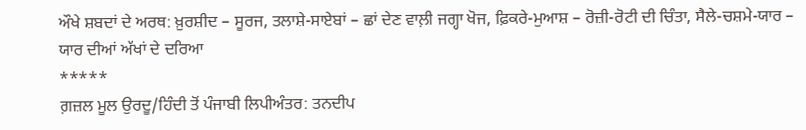ਔਖੇ ਸ਼ਬਦਾਂ ਦੇ ਅਰਥ: ਖ਼ੁਰਸ਼ੀਦ – ਸੂਰਜ, ਤਲਾਸ਼ੇ-ਸਾਏਬਾਂ – ਛਾਂ ਦੇਣ ਵਾਲ਼ੀ ਜਗ੍ਹਾ ਖੋਜ, ਫ਼ਿਕਰੇ-ਮੁਆਸ਼ – ਰੋਜ਼ੀ-ਰੋਟੀ ਦੀ ਚਿੰਤਾ, ਸੈਲੇ-ਚਸ਼ਮੇ-ਯਾਰ – ਯਾਰ ਦੀਆਂ ਅੱਖਾਂ ਦੇ ਦਰਿਆ
*****
ਗ਼ਜ਼ਲ ਮੂਲ ਉਰਦੂ/ਹਿੰਦੀ ਤੋਂ ਪੰਜਾਬੀ ਲਿਪੀਅੰਤਰ: ਤਨਦੀਪ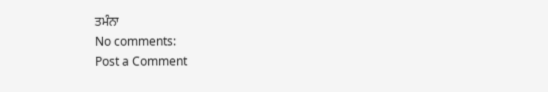ਤਮੰਨਾ
No comments:
Post a Comment